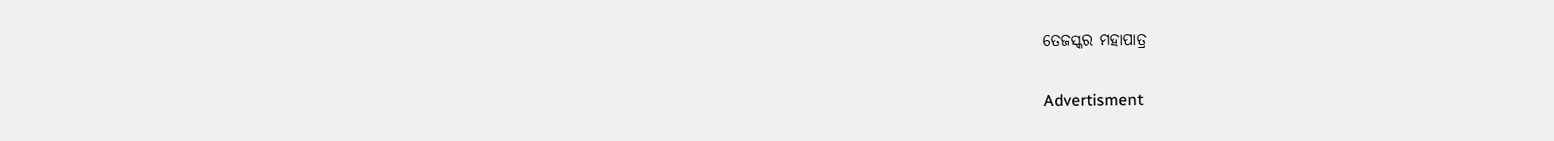ତେଜସ୍କର ମହାପାତ୍ର

Advertisment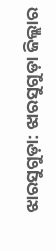ଝାରସୁଗୁଡ଼ା: ଝାରସୁଗୁଡ଼ା ଜିଲ୍ଲାର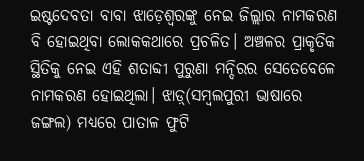ଇଷ୍ଟଦେବତା ବାବା ଝାଡ଼େଶ୍ବରଙ୍କୁ ନେଇ ଜିଲ୍ଲାର ନାମକରଣ ବି ହୋଇଥିବା ଲୋକକଥାରେ ପ୍ରଚଳିତ। ଅଞ୍ଚଳର ପ୍ରାକୃତିକ ସ୍ଥିତିକୁ ନେଇ ଏହି ଶତାବ୍ଦୀ ପୁରୁଣା ମନ୍ଦିରର ସେତେବେଳେ ନାମକରଣ ହୋଇଥିଲା। ଝାଡ଼୍‌(ସମ୍ବଲପୁରୀ ଭାଷାରେ ଜଙ୍ଗଲ) ମଧ୍ୟରେ ପାତାଳ ଫୁଟି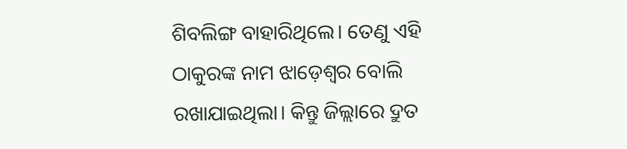ଶିବଲିଙ୍ଗ ବାହାରିଥିଲେ। ତେଣୁ ଏହି ଠାକୁରଙ୍କ ନାମ ଝାଡ଼େଶ୍ବର ବୋଲି ରଖାଯାଇଥିଲା। କିନ୍ତୁ ଜିଲ୍ଲାରେ ଦ୍ରୁତ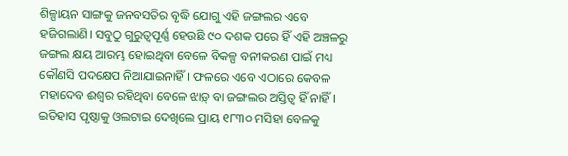ଶିଳ୍ପାୟନ ସାଙ୍ଗକୁ ଜନବସତିର ବୃଦ୍ଧି ଯୋଗୁ ଏହି ଜଙ୍ଗଲର ଏବେ ହଜିଗଲାଣି। ସବୁଠୁ ଗୁରୁତ୍ବପୂର୍ଣ୍ଣ ହେଉଛି ୯୦ ଦଶକ ପରେ ହିଁ ଏହି ଅଞ୍ଚଳରୁ ଜଙ୍ଗଲ କ୍ଷୟ ଆରମ୍ଭ ହୋଇଥିବା ବେଳେ ବିକଳ୍ପ ବନୀକରଣ ପାଇଁ ମଧ୍ୟ କୌଣସି ପଦକ୍ଷେପ ନିଆଯାଇନାହିଁ। ଫଳରେ ଏବେ ଏଠାରେ କେବଳ ମହାଦେବ ଈଶ୍ବର ରହିଥିବା ବେଳେ ଝାଡ଼୍‌ ବା ଜଙ୍ଗଲର ଅସ୍ତିତ୍ବ ହିଁ ନାହିଁ। ଇତିହାସ ପୃଷ୍ଠାକୁ ଓଲଟାଇ ଦେଖିଲେ ପ୍ରାୟ ୧୮୩୦ ମସିହା ବେଳକୁ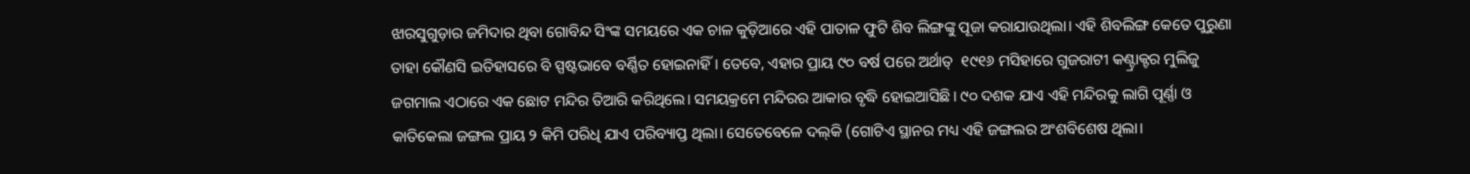ଝାରସୁଗୁଡ଼ାର ଜମିଦାର ଥିବା ଗୋବିନ୍ଦ ସିଂଙ୍କ ସମୟରେ ଏକ ଚାଳ କୁଡ଼ିଆରେ ଏହି ପାତାଳ ଫୁଟି ଶିବ ଲିଙ୍ଗଙ୍କୁ ପୂଜା କରାଯାଉଥିଲା। ଏହି ଶିବଲିଙ୍ଗ କେତେ ପୁରୁଣା ତାହା କୌଣସି ଇତିହାସରେ ବି ସ୍ପଷ୍ଟଭାବେ ବର୍ଣ୍ଣିତ ହୋଇନାହିଁ। ତେବେ, ଏହାର ପ୍ରାୟ ୯୦ ବର୍ଷ ପରେ ଅର୍ଥାତ୍‌  ୧୯୧୬ ମସିହାରେ ଗୁଜରାଟୀ କଣ୍ଟ୍ରାକ୍ଟର ମୁଲିଜୁ ଜଗମାଲ ଏଠାରେ ଏକ ଛୋଟ ମନ୍ଦିର ତିଆରି କରିଥିଲେ। ସମୟକ୍ରମେ ମନ୍ଦିରର ଆକାର ବୃଦ୍ଧି ହୋଇଆସିଛି। ୯୦ ଦଶକ ଯାଏ ଏହି ମନ୍ଦିରକୁ ଲାଗି ପୂର୍ଣ୍ଣା ଓ କାତିକେଲା ଜଙ୍ଗଲ ପ୍ରାୟ ୨ କିମି ପରିଧି ଯାଏ ପରିବ୍ୟାପ୍ତ ଥିଲା। ସେତେବେଳେ ଦଲ୍‌କି (ଗୋଟିଏ ସ୍ଥାନର ମଧ୍ୟ ଏହି ଜଙ୍ଗଲର ଅଂଶବିଶେଷ ଥିଲା।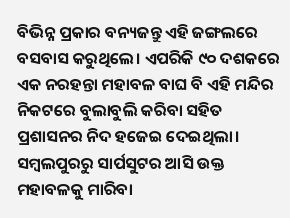ବିଭିନ୍ନ ପ୍ରକାର ବନ୍ୟଜନ୍ତୁ ଏହି ଜଙ୍ଗଲରେ ବସବାସ କରୁଥିଲେ। ଏପରିକି ୯୦ ଦଶକରେ ଏକ ନରହନ୍ତା ମହାବଳ ବାଘ ବି ଏହି ମନ୍ଦିର ନିକଟରେ ବୁଲାବୁଲି କରିବା ସହିତ ପ୍ରଶାସନର ନିଦ ହଜେଇ ଦେଇଥିଲା। ସମ୍ବଲପୁରରୁ ସାର୍ପସୁଟର ଆସି ଉକ୍ତ ମହାବଳକୁ ମାରିବା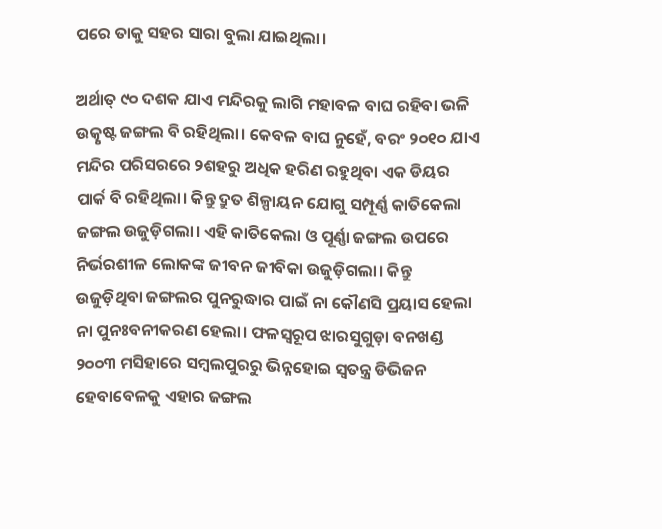ପରେ ତାକୁ ସହର ସାରା ବୁଲା ଯାଇଥିଲା।

ଅର୍ଥାତ୍‌ ୯୦ ଦଶକ ଯାଏ ମନ୍ଦିରକୁ ଲାଗି ମହାବଳ ବାଘ ରହିବା ଭଳି ଉତ୍କୃଷ୍ଟ ଜଙ୍ଗଲ ବି ରହିଥିଲା। କେବଳ ବାଘ ନୁହେଁ, ବରଂ ୨୦୧୦ ଯାଏ ମନ୍ଦିର ପରିସରରେ ୨ଶହରୁ ଅଧିକ ହରିଣ ରହୁଥିବା ଏକ ଡିୟର ପାର୍କ ବି ରହିଥିଲା। କିନ୍ତୁ ଦ୍ରୁତ ଶିଳ୍ପାୟନ ଯୋଗୁ ସମ୍ପୂର୍ଣ୍ଣ କାତିକେଲା ଜଙ୍ଗଲ ଉଜୁଡ଼ିଗଲା। ଏହି କାତିକେଲା ଓ ପୂର୍ଣ୍ଣା ଜଙ୍ଗଲ ଉପରେ ନିର୍ଭରଶୀଳ ଲୋକଙ୍କ ଜୀବନ ଜୀବିକା ଉଜୁଡ଼ିଗଲା। କିନ୍ତୁ ଉଜୁଡ଼ିଥିବା ଜଙ୍ଗଲର ପୁନରୁଦ୍ଧାର ପାଇଁ ନା କୌଣସି ପ୍ରୟ‌ାସ ହେଲା ନା ପୁନଃବନୀକରଣ ହେଲା। ଫଳସ୍ବରୂପ ଝାରସୁଗୁଡ଼ା ବନଖଣ୍ଡ ୨୦୦୩ ମସିହାରେ ସମ୍ବଲପୁରରୁ ଭିନ୍ନହୋଇ ସ୍ବତନ୍ତ୍ର ଡିଭିଜନ ହେବାବେଳକୁ ଏହାର ଜଙ୍ଗଲ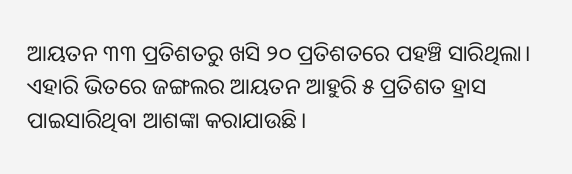ଆୟତନ ୩୩ ପ୍ରତିଶତରୁ ଖସି ୨୦ ପ୍ରତିଶତରେ ପହଞ୍ଚି ସାରିଥିଲା। ଏହାରି ଭିତରେ ଜଙ୍ଗଲର ଆୟତନ ଆହୁରି ୫ ପ୍ରତିଶତ ହ୍ରାସ ପାଇସାରିଥିବା ଆଶଙ୍କା କରାଯାଉଛି।